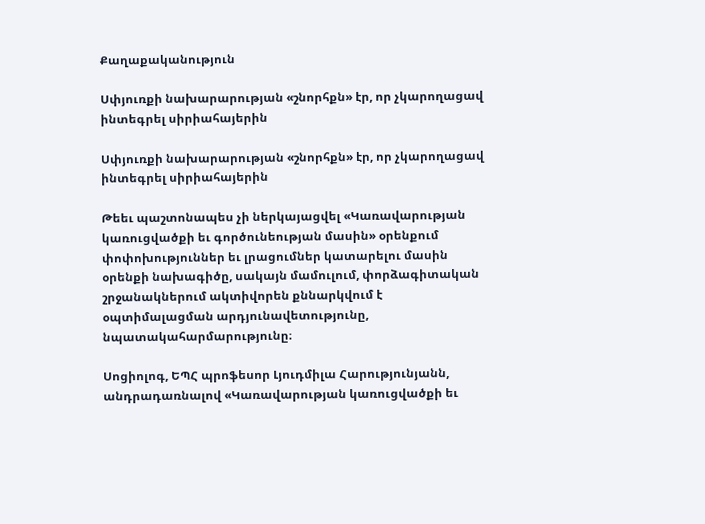Քաղաքականություն

Սփյուռքի նախարարության «շնորհքն» էր, որ չկարողացավ ինտեգրել սիրիահայերին

Սփյուռքի նախարարության «շնորհքն» էր, որ չկարողացավ ինտեգրել սիրիահայերին

Թեեւ պաշտոնապես չի ներկայացվել «Կառավարության կառուցվածքի եւ գործունեության մասին» օրենքում փոփոխություններ եւ լրացումներ կատարելու մասին օրենքի նախագիծը, սակայն մամուլում, փորձագիտական շրջանակներում ակտիվորեն քննարկվում է օպտիմալացման արդյունավետությունը, նպատակահարմարությունը։

Սոցիոլոգ, ԵՊՀ պրոֆեսոր Լյուդմիլա Հարությունյանն, անդրադառնալով «Կառավարության կառուցվածքի եւ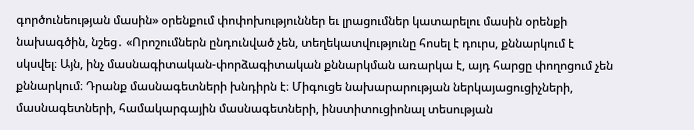գործունեության մասին» օրենքում փոփոխություններ եւ լրացումներ կատարելու մասին օրենքի նախագծին, նշեց․ «Որոշումներն ընդունված չեն, տեղեկատվությունը հոսել է դուրս, քննարկում է սկսվել։ Այն, ինչ մասնագիտական-փորձագիտական քննարկման առարկա է, այդ հարցը փողոցում չեն քննարկում։ Դրանք մասնագետների խնդիրն է։ Միգուցե նախարարության ներկայացուցիչների, մասնագետների, համակարգային մասնագետների, ինստիտուցիոնալ տեսության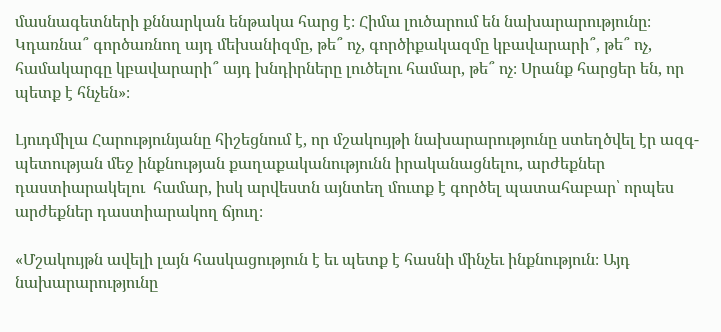մասնագետների քննարկան ենթակա հարց է։ Հիմա լուծարում են նախարարությունը։ Կդառնա՞ գործառնող այդ մեխանիզմը, թե՞ ոչ, գործիքակազմը կբավարարի՞, թե՞ ոչ, համակարգը կբավարարի՞ այդ խնդիրները լուծելու համար, թե՞ ոչ։ Սրանք հարցեր են, որ պետք է հնչեն»։

Լյուդմիլա Հարությունյանը հիշեցնում է, որ մշակույթի նախարարությունը ստեղծվել էր ազգ-պետության մեջ ինքնության քաղաքականությունն իրականացնելու, արժեքներ դաստիարակելու  համար, իսկ արվեստն այնտեղ մուտք է գործել պատահաբար՝ որպես արժեքներ դաստիարակող ճյուղ։

«Մշակույթն ավելի լայն հասկացություն է եւ պետք է հասնի մինչեւ ինքնություն։ Այդ նախարարությունը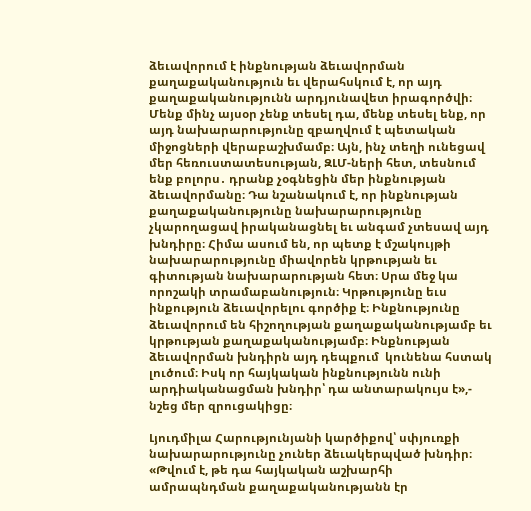ձեւավորում է ինքնության ձեւավորման քաղաքականություն եւ վերահսկում է, որ այդ քաղաքականությունն արդյունավետ իրագործվի։ Մենք մինչ այսօր չենք տեսել դա, մենք տեսել ենք, որ այդ նախարարությունը զբաղվում է պետական միջոցների վերաբաշխմամբ։ Այն, ինչ տեղի ունեցավ մեր հեռուստատեսության, ԶԼՄ-ների հետ, տեսնում ենք բոլորս․ դրանք չօգնեցին մեր ինքնության ձեւավորմանը։ Դա նշանակում է, որ ինքնության քաղաքականությունը նախարարությունը չկարողացավ իրականացնել եւ անգամ չտեսավ այդ խնդիրը։ Հիմա ասում են, որ պետք է մշակույթի նախարարությունը միավորեն կրթության եւ գիտության նախարարության հետ։ Սրա մեջ կա որոշակի տրամաբանություն։ Կրթությունը եւս ինքություն ձեւավորելու գործիք է։ Ինքնությունը ձեւավորում են հիշողության քաղաքականությամբ եւ կրթության քաղաքականությամբ։ Ինքնության ձեւավորման խնդիրն այդ դեպքում  կունենա հստակ լուծում։ Իսկ որ հայկական ինքնությունն ունի արդիականացման խնդիր՝ դա անտարակույս է»,- նշեց մեր զրուցակիցը։

Լյուդմիլա Հարությունյանի կարծիքով՝ սփյուռքի նախարարությունը չուներ ձեւակերպված խնդիր։
«Թվում է, թե դա հայկական աշխարհի ամրապնդման քաղաքականությանն էր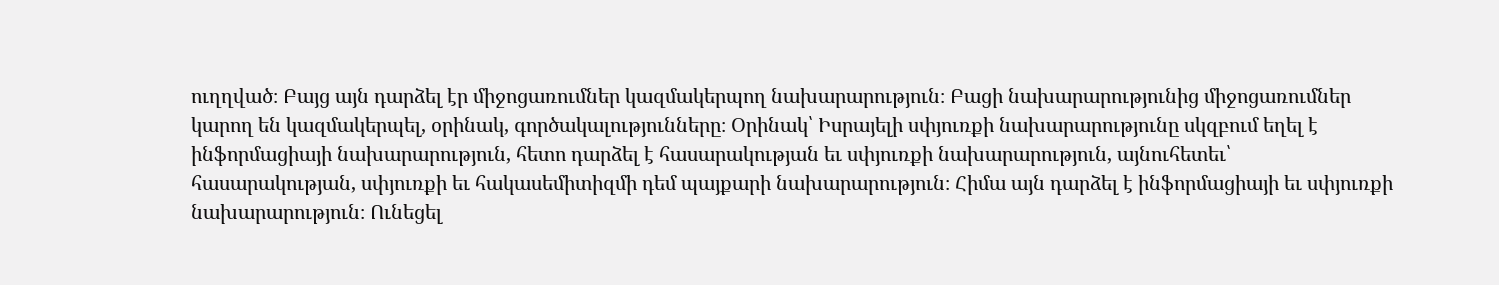ուղղված։ Բայց այն դարձել էր միջոցառումներ կազմակերպող նախարարություն։ Բացի նախարարությունից միջոցառումներ կարող են կազմակերպել, օրինակ, գործակալությունները։ Օրինակ՝ Իսրայելի սփյուռքի նախարարությունը սկզբում եղել է ինֆորմացիայի նախարարություն, հետո դարձել է հասարակության եւ սփյուռքի նախարարություն, այնուհետեւ՝ հասարակության, սփյուռքի եւ հակասեմիտիզմի դեմ պայքարի նախարարություն։ Հիմա այն դարձել է ինֆորմացիայի եւ սփյուռքի նախարարություն։ Ունեցել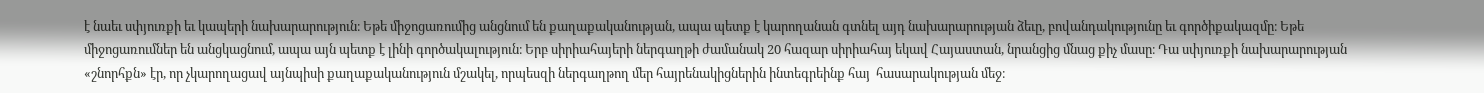է նաեւ սփյուռքի եւ կապերի նախարարություն։ Եթե միջոցառումից անցնում են քաղաքականության, ապա պետք է կարողանան գտնել այդ նախարարության ձեւը, բովանդակությունը եւ գործիքակազմը։ Եթե միջոցառումներ են անցկացնում, ապա այն պետք է լինի գործակալություն։ Երբ սիրիահայերի ներգաղթի ժամանակ 20 հազար սիրիահայ եկավ Հայաստան, նրանցից մնաց քիչ մասը։ Դա սփյուռքի նախարարության «շնորհքն» էր, որ չկարողացավ այնպիսի քաղաքականություն մշակել, որպեսզի ներգաղթող մեր հայրենակիցներին ինտեգրեինք հայ  հասարակության մեջ։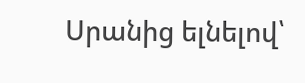Սրանից ելնելով՝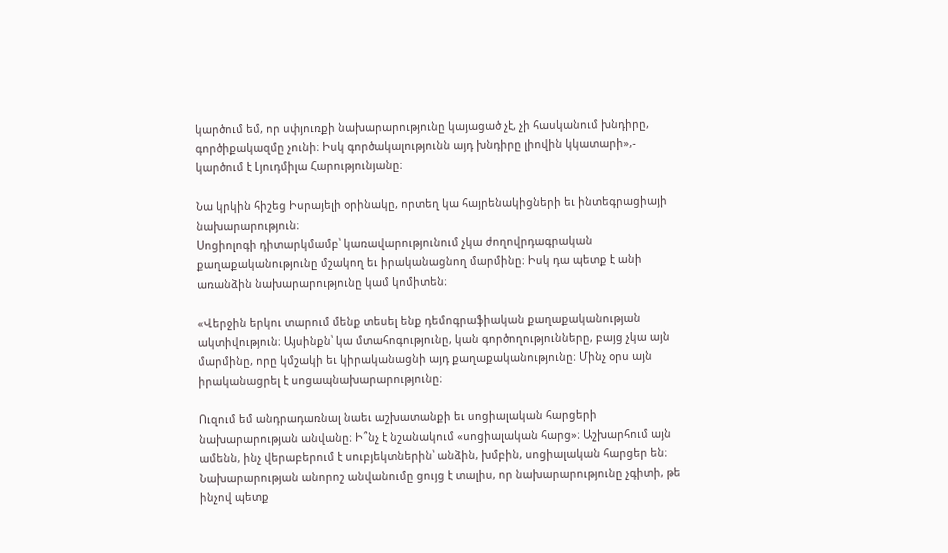կարծում եմ, որ սփյուռքի նախարարությունը կայացած չէ, չի հասկանում խնդիրը, գործիքակազմը չունի։ Իսկ գործակալությունն այդ խնդիրը լիովին կկատարի»,- կարծում է Լյուդմիլա Հարությունյանը։

Նա կրկին հիշեց Իսրայելի օրինակը, որտեղ կա հայրենակիցների եւ ինտեգրացիայի նախարարություն։
Սոցիոլոգի դիտարկմամբ՝ կառավարությունում չկա ժողովրդագրական քաղաքականությունը մշակող եւ իրականացնող մարմինը։ Իսկ դա պետք է անի առանձին նախարարությունը կամ կոմիտեն։

«Վերջին երկու տարում մենք տեսել ենք դեմոգրաֆիական քաղաքականության ակտիվություն։ Այսինքն՝ կա մտահոգությունը, կան գործողությունները, բայց չկա այն մարմինը, որը կմշակի եւ կիրականացնի այդ քաղաքականությունը։ Մինչ օրս այն իրականացրել է սոցապնախարարությունը։

Ուզում եմ անդրադառնալ նաեւ աշխատանքի եւ սոցիալական հարցերի նախարարության անվանը։ Ի՞նչ է նշանակում «սոցիալական հարց»։ Աշխարհում այն ամենն, ինչ վերաբերում է սուբյեկտներին՝ անձին, խմբին, սոցիալական հարցեր են։ Նախարարության անորոշ անվանումը ցույց է տալիս, որ նախարարությունը չգիտի, թե ինչով պետք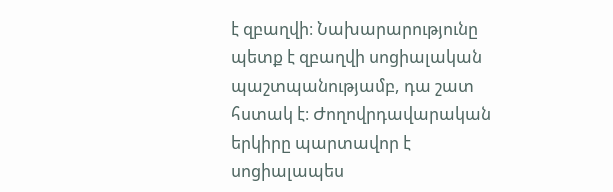է զբաղվի։ Նախարարությունը պետք է զբաղվի սոցիալական պաշտպանությամբ, դա շատ հստակ է։ Ժողովրդավարական երկիրը պարտավոր է սոցիալապես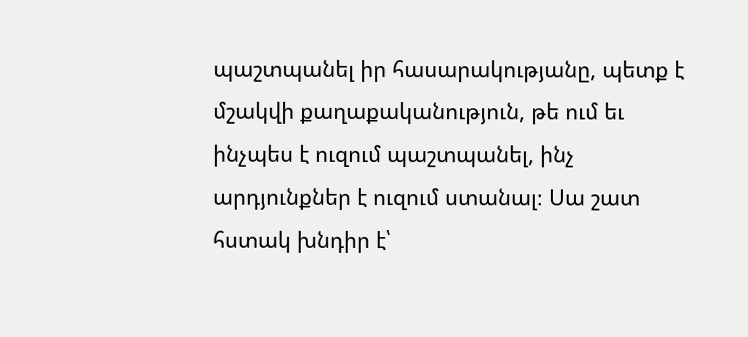պաշտպանել իր հասարակությանը, պետք է մշակվի քաղաքականություն, թե ում եւ ինչպես է ուզում պաշտպանել, ինչ արդյունքներ է ուզում ստանալ։ Սա շատ հստակ խնդիր է՝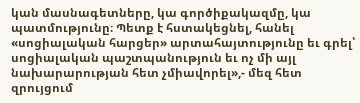կան մասնագետները, կա գործիքակազմը, կա պատմությունը։ Պետք է հստակեցնել, հանել «սոցիալական հարցեր» արտահայտությունը եւ գրել՝ սոցիալական պաշտպանություն եւ ոչ մի այլ նախարարության հետ չմիավորել»,- մեզ հետ զրույցում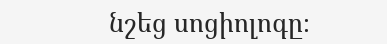նշեց սոցիոլոգը։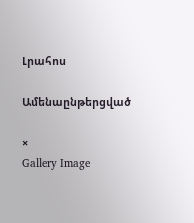Լրահոս

Ամենաընթերցված

×
Gallery Image